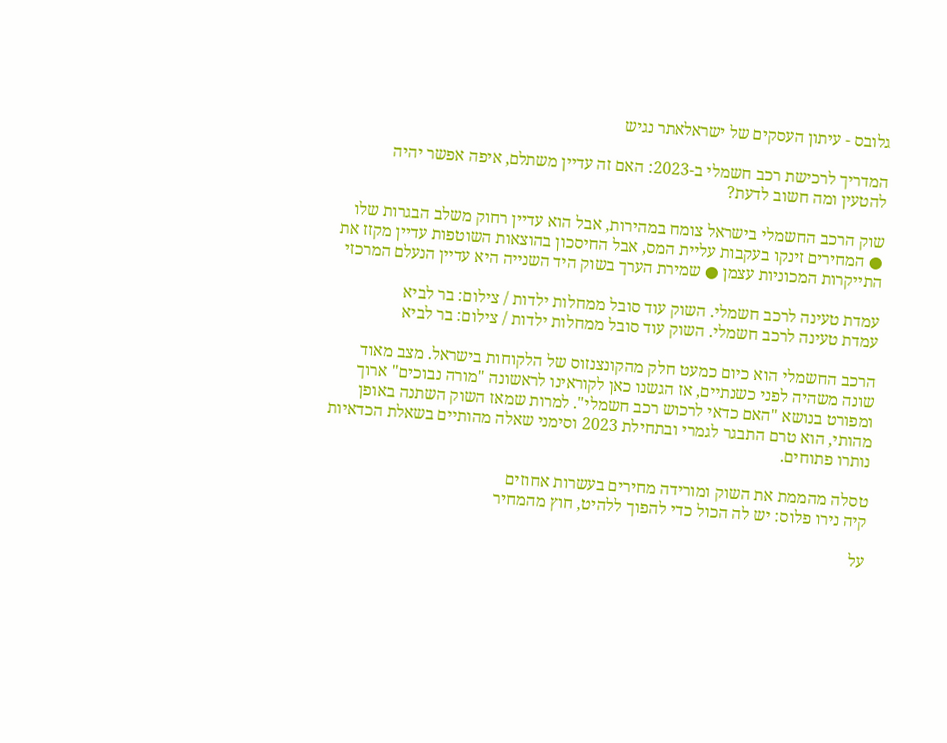גלובס - עיתון העסקים של ישראלאתר נגיש

המדריך לרכישת רכב חשמלי ב-2023: האם זה עדיין משתלם, איפה אפשר יהיה להטעין ומה חשוב לדעת?

שוק הרכב החשמלי בישראל צומח במהירות, אבל הוא עדיין רחוק משלב הבגרות שלו ● המחירים זינקו בעקבות עליית המס, אבל החיסכון בהוצאות השוטפות עדיין מקזז את התייקרות המכוניות עצמן ● שמירת הערך בשוק היד השנייה היא עדיין הנעלם המרכזי

עמדת טעינה לרכב חשמלי. השוק עוד סובל ממחלות ילדות / צילום: בר לביא
עמדת טעינה לרכב חשמלי. השוק עוד סובל ממחלות ילדות / צילום: בר לביא

הרכב החשמלי הוא כיום כמעט חלק מהקונצנזוס של הלקוחות בישראל. מצב מאוד שונה משהיה לפני כשנתיים, אז הגשנו כאן לקוראינו לראשונה "מורה נבוכים" ארוך ומפורט בנושא "האם כדאי לרכוש רכב חשמלי". למרות שמאז השוק השתנה באופן מהותי, הוא טרם התבגר לגמרי ובתחילת 2023 וסימני שאלה מהותיים בשאלת הכדאיות נותרו פתוחים.

טסלה מהממת את השוק ומורידה מחירים בעשרות אחוזים
קיה נירו פלוס: יש לה הכול כדי להפוך ללהיט, חוץ מהמחיר

על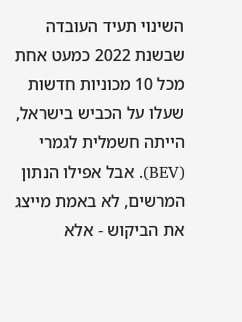השינוי תעיד העובדה שבשנת 2022 כמעט אחת מכל 10 מכוניות חדשות שעלו על הכביש בישראל, הייתה חשמלית לגמרי (BEV). אבל אפילו הנתון המרשים, לא באמת מייצג את הביקוש - אלא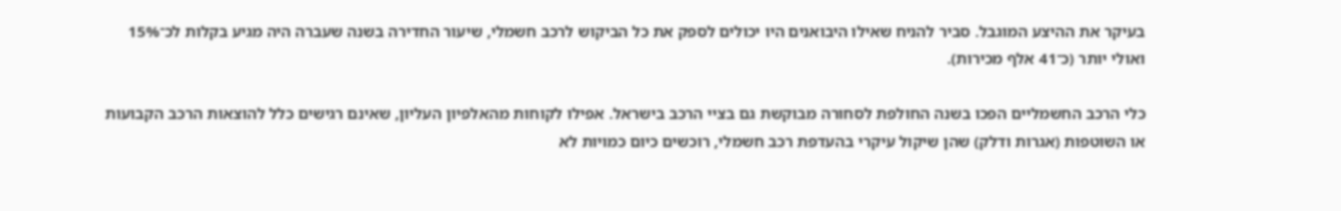בעיקר את ההיצע המוגבל. סביר להניח שאילו היבואנים היו יכולים לספק את כל הביקוש לרכב חשמלי, שיעור החדירה בשנה שעברה היה מגיע בקלות לכ־15% ואולי יותר (כ־41 אלף מכירות).

כלי הרכב החשמליים הפכו בשנה החולפת לסחורה מבוקשת גם בציי הרכב בישראל. אפילו לקוחות מהאלפיון העליון, שאינם רגישים כלל להוצאות הרכב הקבועות או השוטפות (אגרות ודלק) שהן שיקול עיקרי בהעדפת רכב חשמלי, רוכשים כיום כמויות לא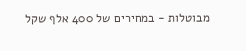מבוטלות - במחירים של 400 אלף שקל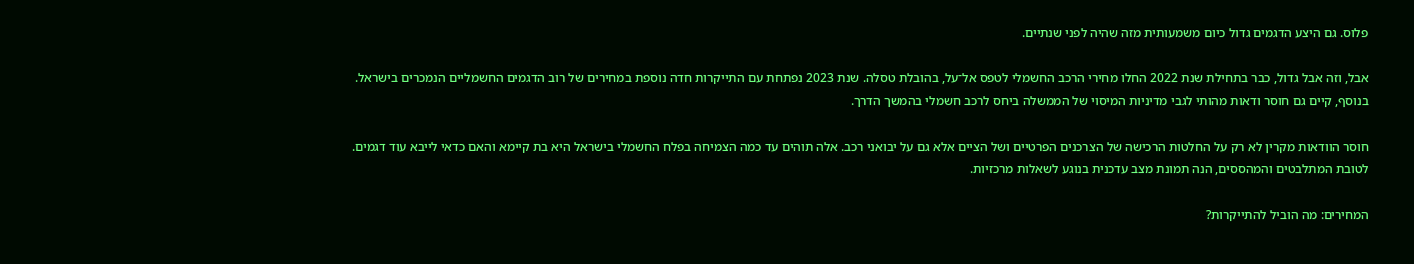פלוס. גם היצע הדגמים גדול כיום משמעותית מזה שהיה לפני שנתיים.

אבל, וזה אבל גדול, כבר בתחילת שנת 2022 החלו מחירי הרכב החשמלי לטפס אל־על, בהובלת טסלה. שנת 2023 נפתחת עם התייקרות חדה נוספת במחירים של רוב הדגמים החשמליים הנמכרים בישראל. בנוסף, קיים גם חוסר ודאות מהותי לגבי מדיניות המיסוי של הממשלה ביחס לרכב חשמלי בהמשך הדרך.

חוסר הוודאות מקרין לא רק על החלטות הרכישה של הצרכנים הפרטיים ושל הציים אלא גם על יבואני רכב. אלה תוהים עד כמה הצמיחה בפלח החשמלי בישראל היא בת קיימא והאם כדאי לייבא עוד דגמים. לטובת המתלבטים והמהססים, הנה תמונת מצב עדכנית בנוגע לשאלות מרכזיות.

המחירים: מה הוביל להתייקרות?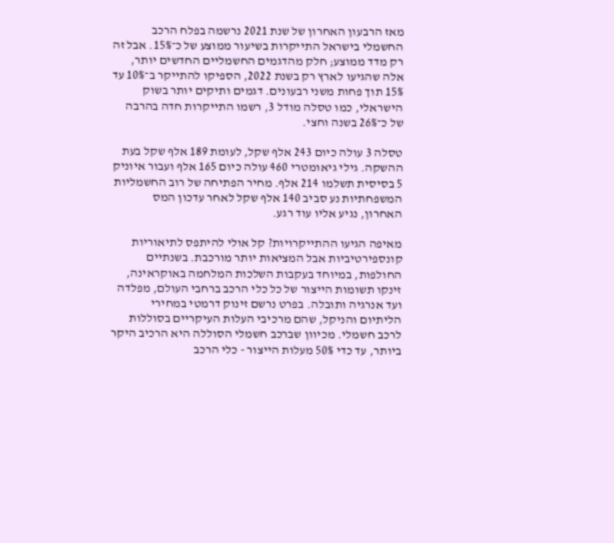מאז הרבעון האחרון של שנת 2021 נרשמה בפלח הרכב החשמלי בישראל התייקרות בשיעור ממוצע של כ־15%. אבל זה רק מדד ממוצע; חלק מהדגמים החשמליים החדשים יותר, אלה שהגיעו לארץ רק בשנת 2022, הספיקו להתייקר ב־10% עד 15% תוך פחות משני רבעונים. דגמים ותיקים יותר בשוק הישראלי, כמו טסלה מודל 3, רשמו התייקרות חדה בהרבה של כ־26% בשנה וחצי.

טסלה 3 עולה כיום 243 אלף שקל, לעומת 189 אלף שקל בעת ההשקה. גילי גיאומטרי 460 עולה כיום 165 אלף ועבור איוניק 5 בסיסית תשלמו 214 אלף. מחיר הפתיחה של רוב החשמליות המשפחתיות נע סביב 140 אלף שקל לאחר עדכון המס האחרון, נגיע אליו עוד רגע.

מאיפה הגיעו ההתייקרויות? קל אולי להיתפס לתיאוריות קונספירטיביות אבל המציאות יותר מורכבת. בשנתיים החולפות, במיוחד בעקבות השלכות המלחמה באוקראינה, זינקו תשומות הייצור של כל כלי הרכב ברחבי העולם, מפלדה ועד אנרגיה ותובלה. בפרט נרשם זינוק דרמטי במחירי הליתיום והניקל, שהם מרכיבי העלות העיקריים בסוללות לרכב חשמלי. מכיוון שברכב חשמלי הסוללה היא הרכיב היקר ביותר, עד כדי 50% מעלות הייצור - כלי הרכב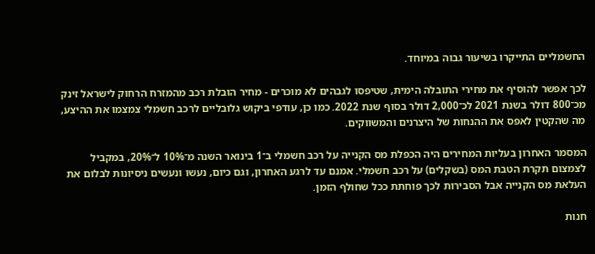החשמליים התייקרו בשיעור גבוה במיוחד.

לכך אפשר להוסיף את מחירי התובלה הימית, שטיפסו לגבהים לא מוכרים - מחיר הובלת רכב מהמזרח הרחוק לישראל זינק מכ־800 דולר בשנת 2021 לכ־2,000 דולר בסוף שנת 2022. כמו כן, עודפי ביקוש גלובליים לרכב חשמלי צמצמו את ההיצע, מה שהקטין לאפס את ההנחות של היצרנים והמשווקים.

המסמר האחרון בעליות המחירים היה הכפלת מס הקנייה על רכב חשמלי ב־1 בינואר השנה מ־10% ל־20%, במקביל לצמצום תקרת הטבת המס (בשקלים) על רכב חשמלי. אמנם עד לרגע האחרון, וגם כיום, נעשו ונעשים ניסיונות לבלום את העלאת מס הקנייה אבל הסבירות לכך פוחתת ככל שחולף הזמן.

חנות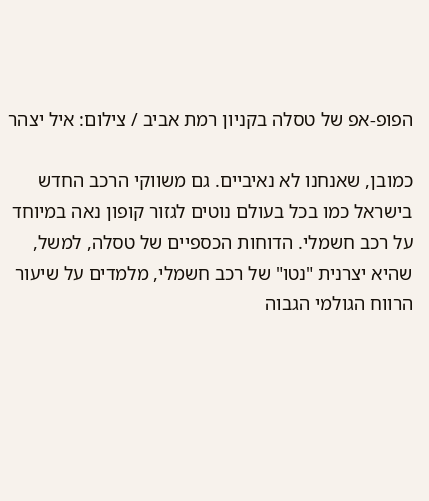הפופ-אפ של טסלה בקניון רמת אביב / צילום: איל יצהר

כמובן, שאנחנו לא נאיביים. גם משווקי הרכב החדש בישראל כמו בכל בעולם נוטים לגזור קופון נאה במיוחד על רכב חשמלי. הדוחות הכספיים של טסלה, למשל, שהיא יצרנית "נטו" של רכב חשמלי, מלמדים על שיעור הרווח הגולמי הגבוה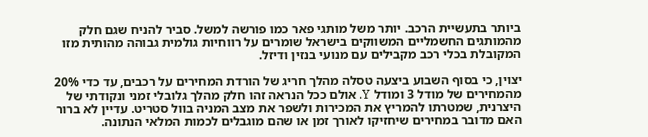ביותר בתעשיית הרכב. יותר משל מותגי פאר כמו פורשה למשל. סביר להניח שגם חלק מהמותגים החשמליים המשווקים בישראל שומרים על רווחיות גולמית גבוהה מהותית מזו המקובלת בכלי רכב מקבילים עם מנועי בנזין ודיזל.

יצוין, כי בסוף השבוע ביצעה טסלה מהלך חריג של הורדת המחירים על רכבים, עד כדי 20% מהמחירים של מודל 3 ומודל Y. אולם ככל הנראה זהו חלק מהלך גלובלי זמני ונקודתי של היצרנית, שמטרתו להמריץ את המכירות ולשפר את מצב המניה בוול סטריט. עדיין לא ברור האם מדובר במחירים שיחזיקו לאורך זמן או שהם מוגבלים לכמות המלאי הנתונה.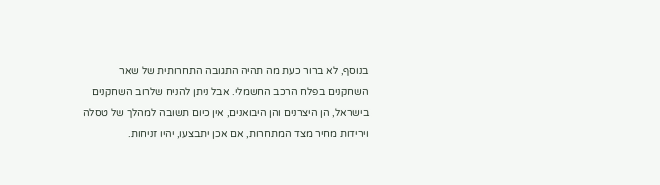בנוסף, לא ברור כעת מה תהיה התגובה התחרותית של שאר השחקנים בפלח הרכב החשמלי. אבל ניתן להניח שלרוב השחקנים בישראל, הן היצרנים והן היבואנים, אין כיום תשובה למהלך של טסלה וירידות מחיר מצד המתחרות, אם אכן יתבצעו, יהיו זניחות.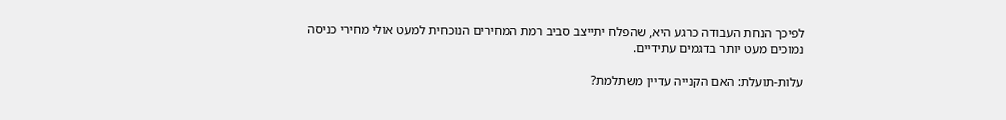לפיכך הנחת העבודה כרגע היא, שהפלח יתייצב סביב רמת המחירים הנוכחית למעט אולי מחירי כניסה נמוכים מעט יותר בדגמים עתידיים.

עלות-תועלת: האם הקנייה עדיין משתלמת?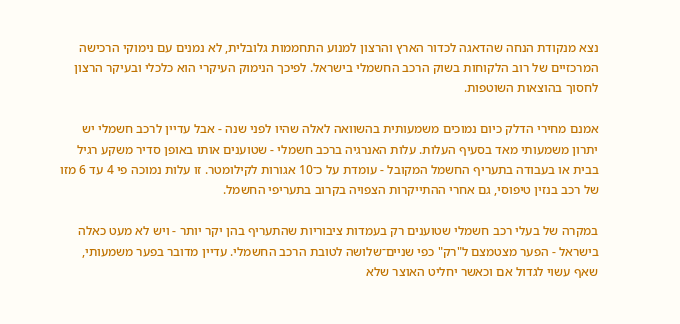נצא מנקודת הנחה שהדאגה לכדור הארץ והרצון למנוע התחממות גלובלית, לא נמנים עם נימוקי הרכישה המרכזיים של רוב הלקוחות בשוק הרכב החשמלי בישראל. לפיכך הנימוק העיקרי הוא כלכלי ובעיקר הרצון לחסוך בהוצאות השוטפות.

אמנם מחירי הדלק כיום נמוכים משמעותית בהשוואה לאלה שהיו לפני שנה - אבל עדיין לרכב חשמלי יש יתרון משמעותי מאד בסעיף העלות. עלות האנרגיה ברכב חשמלי - שטוענים אותו באופן סדיר משקע רגיל בבית או בעבודה בתעריף החשמל המקובל - עומדת על כ־10 אגורות לקילומטר. זו עלות נמוכה פי 4 עד 6 מזו של רכב בנזין טיפוסי, גם אחרי ההתייקרות הצפויה בקרוב בתעריפי החשמל.

במקרה של בעלי רכב חשמלי שטוענים רק בעמדות ציבוריות שהתעריף בהן יקר יותר - ויש לא מעט כאלה בישראל - הפער מצטמצם ל"רק" כפי שניים־שלושה לטובת הרכב החשמלי. עדיין מדובר בפער משמעותי, שאף עשוי לגדול אם וכאשר יחליט האוצר שלא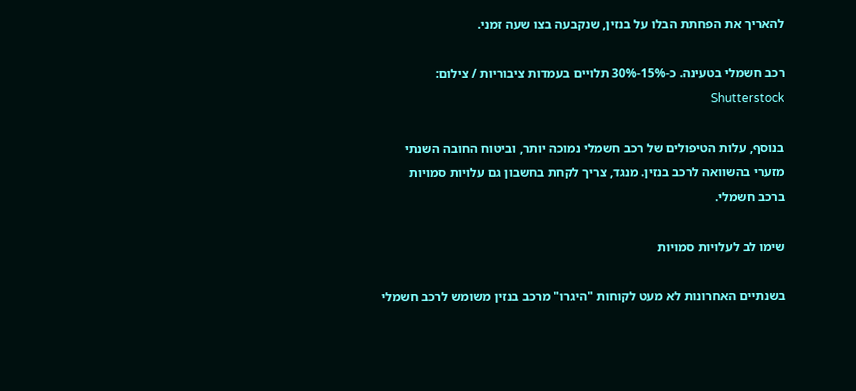להאריך את הפחתת הבלו על בנזין, שנקבעה בצו שעה זמני.

רכב חשמלי בטעינה. כ-15%-30% תלויים בעמדות ציבוריות / צילום: Shutterstock

בנוסף, עלות הטיפולים של רכב חשמלי נמוכה יותר, וביטוח החובה השנתי מזערי בהשוואה לרכב בנזין. מנגד, צריך לקחת בחשבון גם עלויות סמויות ברכב חשמלי.

שימו לב לעלויות סמויות

בשנתיים האחרונות לא מעט לקוחות "היגרו" מרכב בנזין משומש לרכב חשמלי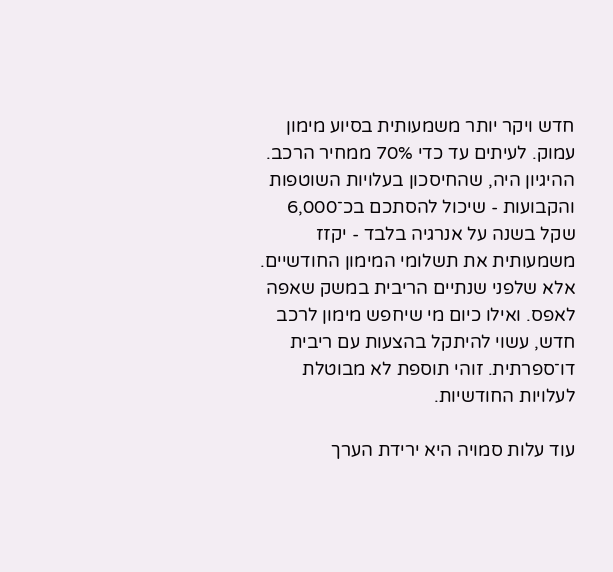חדש ויקר יותר משמעותית בסיוע מימון עמוק. לעיתים עד כדי 70% ממחיר הרכב. ההיגיון היה, שהחיסכון בעלויות השוטפות והקבועות - שיכול להסתכם בכ־6,000 שקל בשנה על אנרגיה בלבד - יקזז משמעותית את תשלומי המימון החודשיים. אלא שלפני שנתיים הריבית במשק שאפה לאפס. ואילו כיום מי שיחפש מימון לרכב חדש, עשוי להיתקל בהצעות עם ריבית דו־ספרתית. זוהי תוספת לא מבוטלת לעלויות החודשיות.

עוד עלות סמויה היא ירידת הערך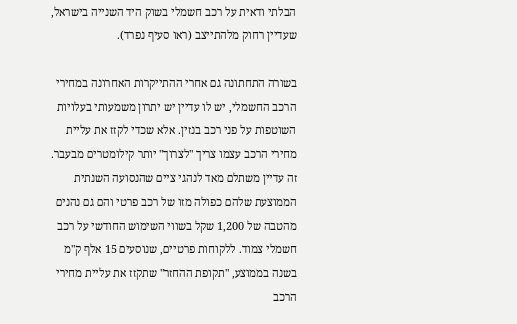הבלתי ודאית על רכב חשמלי בשוק היד השנייה בישראל, שעדיין רחוק מלהתייצב (ראו סעיף נפרד).

בשורה התחתונה גם אחרי ההתייקרות האחרונה במחירי הרכב החשמלי, יש לו עדיין יש יתרון משמעותי בעלויות השוטפות על פני רכב בנזין. אלא שכדי לקזז את עליית מחירי הרכב עצמו צריך "לצרוך" יותר קילומטרים מבעבר. זה עדיין משתלם מאד לנהגי ציים שהנסועה השנתית הממוצעת שלהם כפולה מזו של רכב פרטי והם גם נהנים מהטבה של 1,200 שקל בשווי השימוש החודשי על רכב חשמלי צמוד. ללקוחות פרטיים, שנוסעים 15 אלף ק"מ בשנה בממוצע, "תקופת ההחזר" שתקזז את עליית מחירי הרכב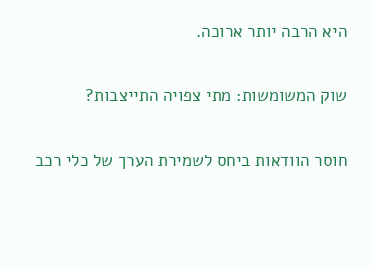היא הרבה יותר ארוכה.

שוק המשומשות: מתי צפויה התייצבות?

חוסר הוודאות ביחס לשמירת הערך של כלי רכב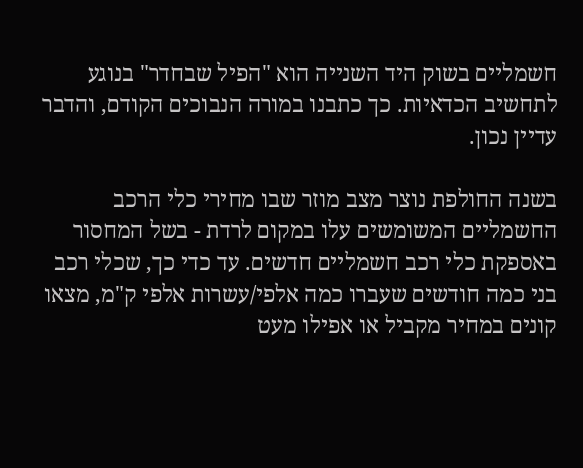חשמליים בשוק היד השנייה הוא "הפיל שבחדר" בנוגע לתחשיב הכדאיות. כך כתבנו במורה הנבוכים הקודם, והדבר עדיין נכון.

בשנה החולפת נוצר מצב מוזר שבו מחירי כלי הרכב החשמליים המשומשים עלו במקום לרדת - בשל המחסור באספקת כלי רכב חשמליים חדשים. עד כדי כך, שכלי רכב בני כמה חודשים שעברו כמה אלפי/עשרות אלפי ק"מ, מצאו קונים במחיר מקביל או אפילו מעט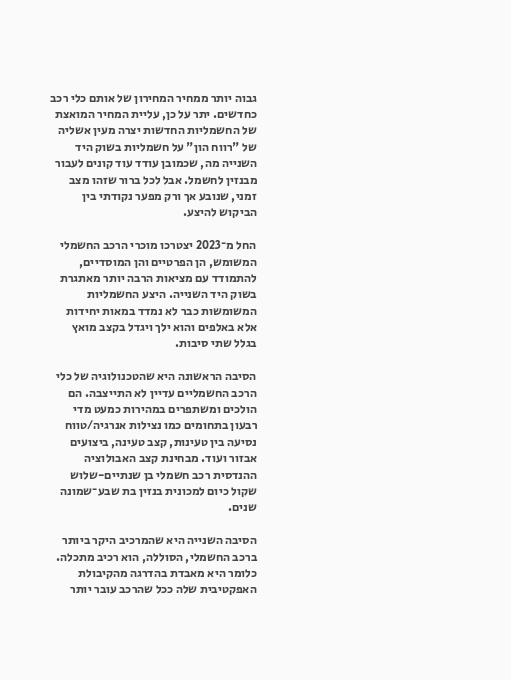גבוה יותר ממחיר המחירון של אותם כלי רכב כחדשים. יתר על כן, עליית המחיר המואצת של החשמליות החדשות יצרה מעין אשליה של "רווח הון" על חשמליות בשוק היד השנייה מה, שכמובן עודד עוד קונים לעבור מבנזין לחשמל. אבל לכל ברור שזהו מצב זמני, שנובע אך ורק מפער נקודתי בין הביקוש להיצע.

החל מ־2023 יצטרכו מוכרי הרכב החשמלי המשומש, הן הפרטיים והן המוסדיים, להתמודד עם מציאות הרבה יותר מאתגרת בשוק היד השנייה. היצע החשמליות המשומשות כבר לא נמדד במאות יחידות אלא באלפים והוא ילך ויגדל בקצב מואץ בגלל שתי סיבות.

הסיבה הראשונה היא שהטכנולוגיה של כלי הרכב החשמליים עדיין לא התייצבה. הם הולכים ומשתפרים במהירות כמעט מדי רבעון בתחומים כמו נצילות אנרגיה/טווח נסיעה בין טעינות, קצב טעינה, ביצועים אבזור ועוד. מבחינת קצב האבולוציה ההנדסית רכב חשמלי בן שנתיים-שלוש שקול כיום למכונית בנזין בת שבע־שמונה שנים.

הסיבה השנייה היא שהמרכיב היקר ביותר ברכב החשמלי, הסוללה, הוא רכיב מתכלה. כלומר היא מאבדת בהדרגה מהקיבולת האפקטיבית שלה ככל שהרכב עובר יותר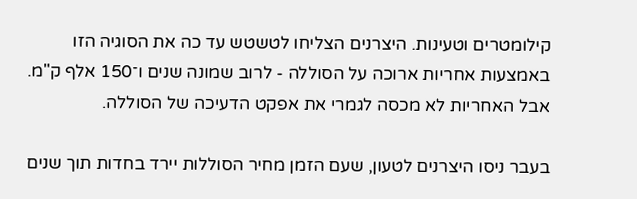קילומטרים וטעינות. היצרנים הצליחו לטשטש עד כה את הסוגיה הזו באמצעות אחריות ארוכה על הסוללה - לרוב שמונה שנים ו־150 אלף ק"מ. אבל האחריות לא מכסה לגמרי את אפקט הדעיכה של הסוללה.

בעבר ניסו היצרנים לטעון, שעם הזמן מחיר הסוללות יירד בחדות תוך שנים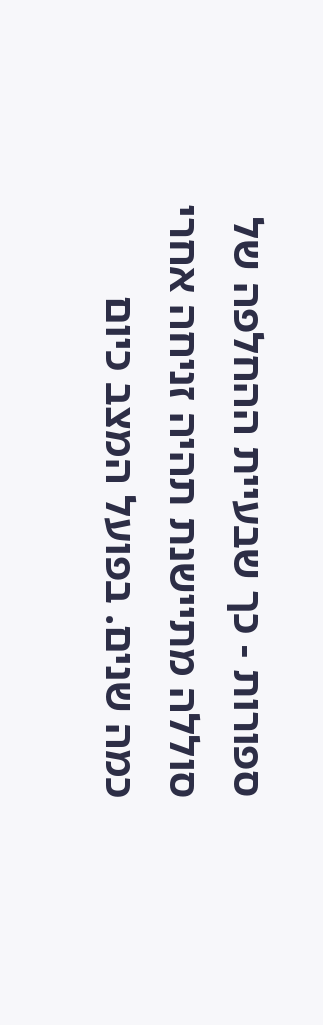ספורות - כך שבעיית ההחלפה של סוללה מתיישנת תהיה זניחה אחרי כמה שנים. בפועל המצב כיום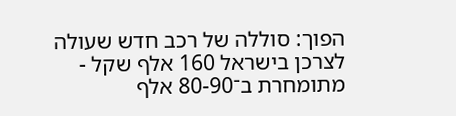הפוך: סוללה של רכב חדש שעולה לצרכן בישראל 160 אלף שקל - מתומחרת ב־80-90 אלף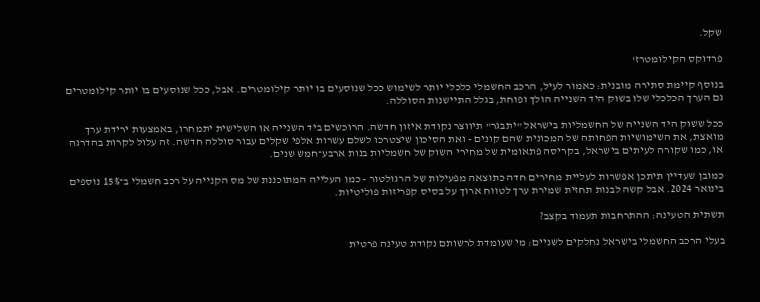שקל.

פרדוקס הקילומטרז'

בנוסף קיימת סתירה מובנית: כאמור לעיל, הרכב החשמלי כלכלי יותר לשימוש ככל שנוסעים בו יותר קילומטרים. אבל, ככל שנוסעים בו יותר קילומטרים גם הערך הכלכלי שלו בשוק היד השנייה הולך ופוחת, בגלל התיישנות הסוללה.

ככל ששוק היד השנייה של החשמליות בישראל "יתבגר" תיווצר נקודת איזון חדשה. הרוכשים ביד השנייה או השלישית יתמחרו, באמצעות ירידת ערך מואצת, את השימושיות הפחותה של המכונית שהם קונים - ואת הסיכון שיצטרכו לשלם עשרות אלפי שקלים עבור סוללה חדשה. זה עלול לקרות בהדרגה או, כמו שקורה לעיתים בישראל, בקריסה פתאומית של מחירי השוק של חשמליות בנות ארבע־חמש שנים.

כמובן שעדיין תיתכן אפשרות לעליית מחירים חדה כתוצאה מפעילות של הרגולטור - כמו העלייה המתוכננת של מס הקנייה על רכב חשמלי ב־15% נוספים בינואר 2024. אבל קשה לבנות תחזית שמירת ערך לטווח ארוך על בסיס קפריזות פוליטיות.

תשתית הטעינה: ההתרחבות תעמוד בקצב?

בעלי הרכב החשמלי בישראל נחלקים לשניים: מי שעומדת לרשותם נקודת טעינה פרטית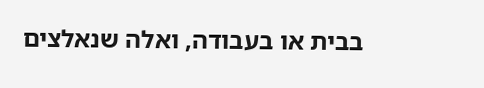בבית או בעבודה, ואלה שנאלצים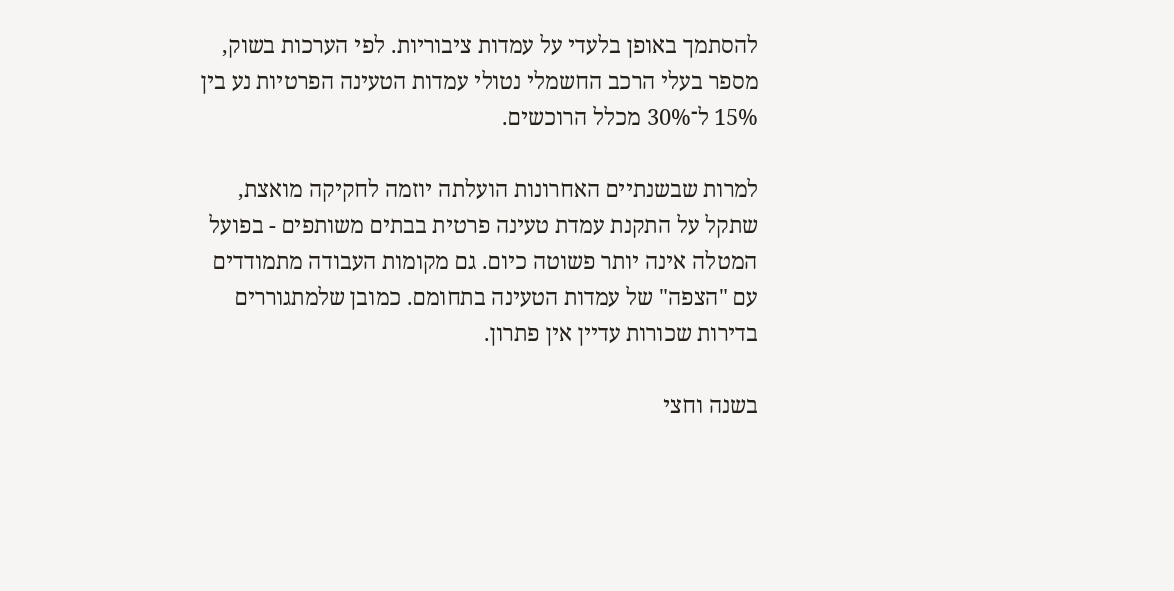להסתמך באופן בלעדי על עמדות ציבוריות. לפי הערכות בשוק, מספר בעלי הרכב החשמלי נטולי עמדות הטעינה הפרטיות נע בין 15% ל־30% מכלל הרוכשים.

למרות שבשנתיים האחרונות הועלתה יוזמה לחקיקה מואצת, שתקל על התקנת עמדת טעינה פרטית בבתים משותפים - בפועל המטלה אינה יותר פשוטה כיום. גם מקומות העבודה מתמודדים עם "הצפה" של עמדות הטעינה בתחומם. כמובן שלמתגוררים בדירות שכורות עדיין אין פתרון.

בשנה וחצי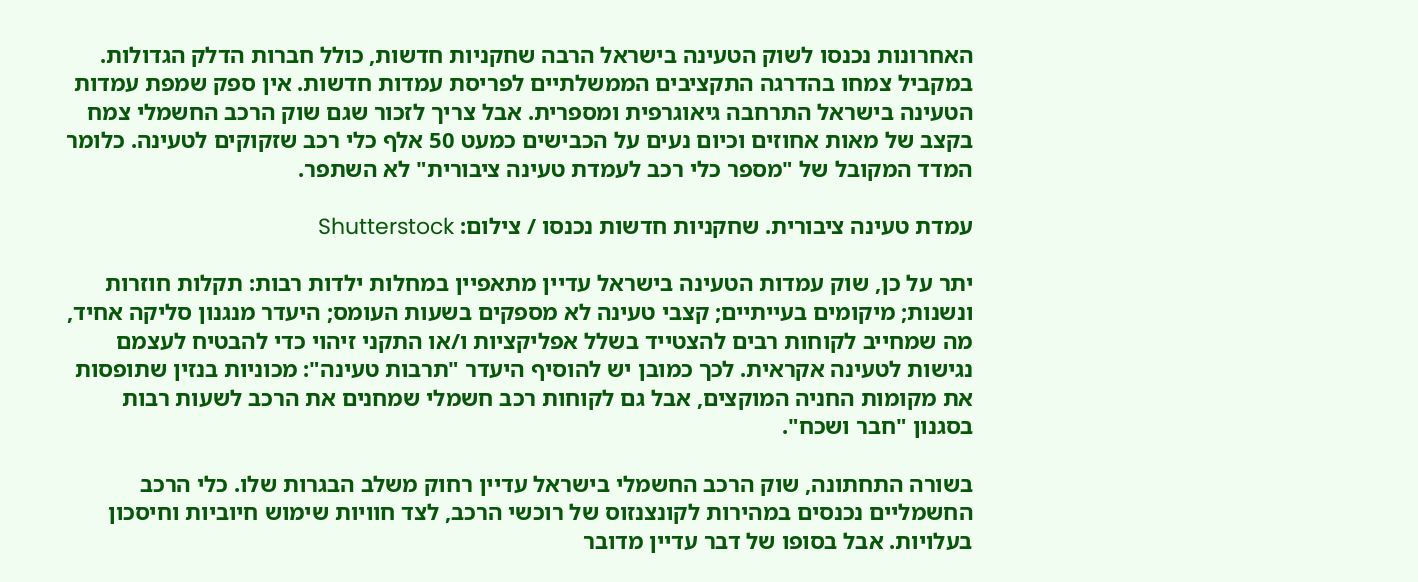האחרונות נכנסו לשוק הטעינה בישראל הרבה שחקניות חדשות, כולל חברות הדלק הגדולות. במקביל צמחו בהדרגה התקציבים הממשלתיים לפריסת עמדות חדשות. אין ספק שמפת עמדות הטעינה בישראל התרחבה גיאוגרפית ומספרית. אבל צריך לזכור שגם שוק הרכב החשמלי צמח בקצב של מאות אחוזים וכיום נעים על הכבישים כמעט 50 אלף כלי רכב שזקוקים לטעינה. כלומר המדד המקובל של "מספר כלי רכב לעמדת טעינה ציבורית" לא השתפר.

עמדת טעינה ציבורית. שחקניות חדשות נכנסו / צילום: Shutterstock

יתר על כן, שוק עמדות הטעינה בישראל עדיין מתאפיין במחלות ילדות רבות: תקלות חוזרות ונשנות; מיקומים בעייתיים; קצבי טעינה לא מספקים בשעות העומס; היעדר מנגנון סליקה אחיד, מה שמחייב לקוחות רבים להצטייד בשלל אפליקציות ו/או התקני זיהוי כדי להבטיח לעצמם נגישות לטעינה אקראית. לכך כמובן יש להוסיף היעדר "תרבות טעינה": מכוניות בנזין שתופסות את מקומות החניה המוקצים, אבל גם לקוחות רכב חשמלי שמחנים את הרכב לשעות רבות בסגנון "חבר ושכח".

בשורה התחתונה, שוק הרכב החשמלי בישראל עדיין רחוק משלב הבגרות שלו. כלי הרכב החשמליים נכנסים במהירות לקונצנזוס של רוכשי הרכב, לצד חוויות שימוש חיוביות וחיסכון בעלויות. אבל בסופו של דבר עדיין מדובר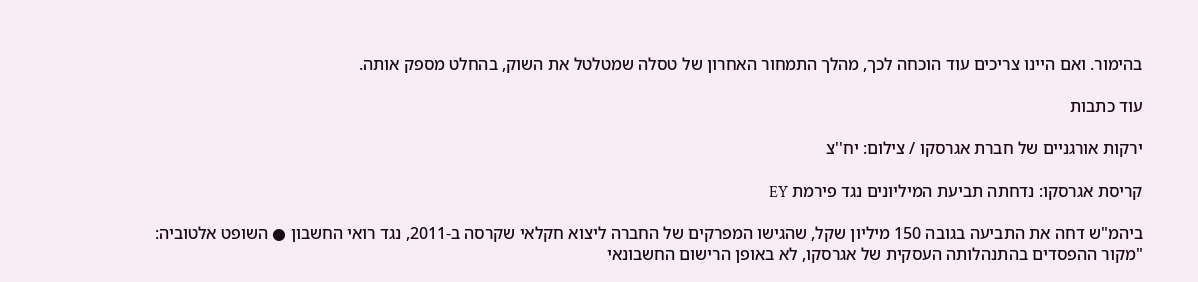בהימור. ואם היינו צריכים עוד הוכחה לכך, מהלך התמחור האחרון של טסלה שמטלטל את השוק, בהחלט מספק אותה.

עוד כתבות

ירקות אורגניים של חברת אגרסקו / צילום: יח''צ

קריסת אגרסקו: נדחתה תביעת המיליונים נגד פירמת EY

ביהמ"ש דחה את התביעה בגובה 150 מיליון שקל, שהגישו המפרקים של החברה ליצוא חקלאי שקרסה ב-2011, נגד רואי החשבון ● השופט אלטוביה: "מקור ההפסדים בהתנהלותה העסקית של אגרסקו, לא באופן הרישום החשבונאי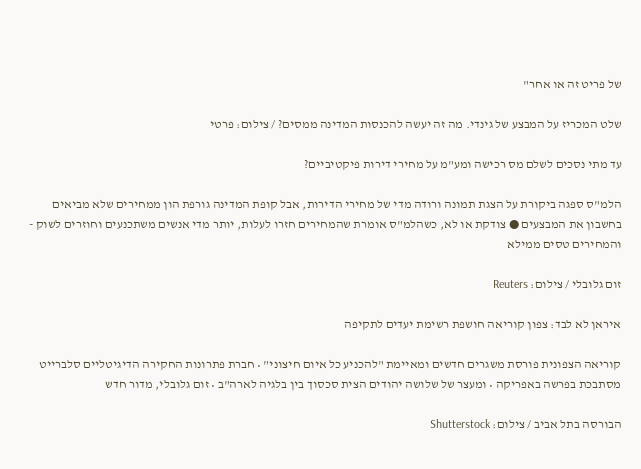של פריט זה או אחר"

שלט המכריז על המבצע של גינדי. מה זה יעשה להכנסות המדינה ממסים? / צילום: פרטי

עד מתי נסכים לשלם מס רכישה ומע"מ על מחירי דירות פיקטיביים?

הלמ"ס ספגה ביקורת על הצגת תמונה ורודה מדי של מחירי הדירות, אבל קופת המדינה גורפת הון ממחירים שלא מביאים בחשבון את המבצעים ● צודקת או לא, כשהלמ"ס אומרת שהמחירים חזרו לעלות, יותר מדי אנשים משתכנעים וחוזרים לשוק - והמחירים טסים ממילא

זום גלובלי / צילום: Reuters

איראן לא לבד: צפון קוריאה חושפת רשימת יעדים לתקיפה

קוריאה הצפונית פורסת משגרים חדשים ומאיימת "להכניע כל איום חיצוני" • חברת פתרונות החקירה הדיגיטליים סלברייט מסתבכת בפרשה באפריקה • ומעצר של שלושה יהודים הצית סכסוך בין בלגיה לארה"ב • זום גלובלי, מדור חדש

הבורסה בתל אביב / צילום: Shutterstock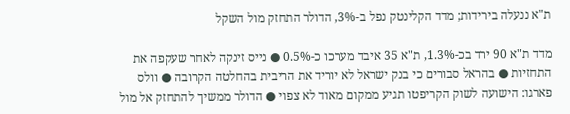ת"א ננעלה בירידות; מדד הקלינטק נפל ב-3%, הדולר התחזק מול השקל

מדד ת"א 90 ירד בכ-1.3%, ת"א 35 איבד מערכו כ-0.5% ● נייס זינקה לאחר שעקפה את התחזיות ● בהראל סבורים כי בנק ישראל לא יוריד את הריבית בהחלטה הקרובה ● וולס פארגו: הישועה לשוק הקריפטו תגיע ממקום מאוד לא צפוי ● הדולר ממשיך להתחזק אל מול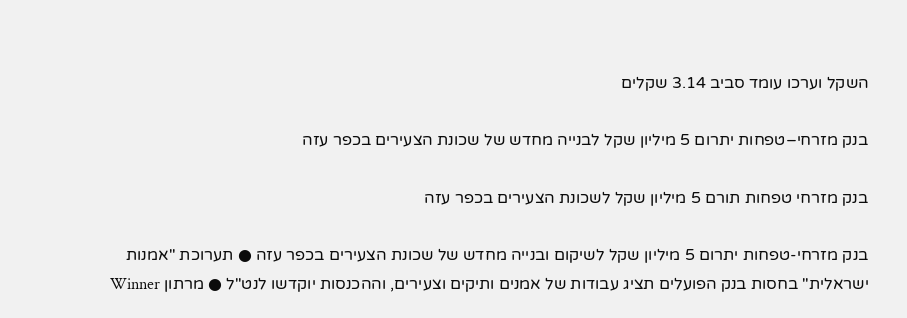השקל וערכו עומד סביב 3.14 שקלים

בנק מזרחי–טפחות יתרום 5 מיליון שקל לבנייה מחדש של שכונת הצעירים בכפר עזה

בנק מזרחי טפחות תורם 5 מיליון שקל לשכונת הצעירים בכפר עזה

בנק מזרחי-טפחות יתרום 5 מיליון שקל לשיקום ובנייה מחדש של שכונת הצעירים בכפר עזה ● תערוכת "אמנות ישראלית" בחסות בנק הפועלים תציג עבודות של אמנים ותיקים וצעירים, וההכנסות יוקדשו לנט"ל ● מרתון Winner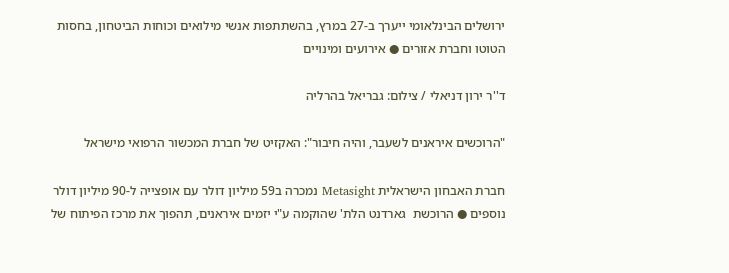ירושלים הבינלאומי ייערך ב-27 במרץ, בהשתתפות אנשי מילואים וכוחות הביטחון, בחסות הטוטו וחברת אזורים ● אירועים ומינויים

ד''ר ירון דניאלי / צילום: גבריאל בהרליה

"הרוכשים איראנים לשעבר, והיה חיבור": האקזיט של חברת המכשור הרפואי מישראל

חברת האבחון הישראלית Metasight נמכרה ב59 מיליון דולר עם אופצייה ל-90 מיליון דולר נוספים ● הרוכשת  גארדנט הלת' שהוקמה ע"י יזמים איראנים, תהפוך את מרכז הפיתוח של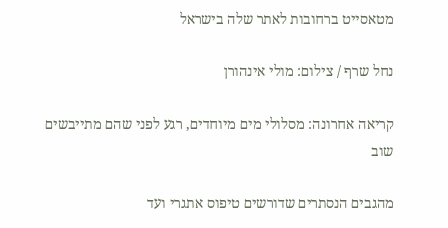מטאסייט ברחובות לאתר שלה בישראל

נחל שרף / צילום: מולי אינהורן

קריאה אחרונה: מסלולי מים מיוחדים, רגע לפני שהם מתייבשים שוב

מהגבים הנסתרים שדורשים טיפוס אתגרי ועד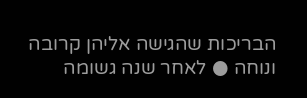הבריכות שהגישה אליהן קרובה ונוחה ● לאחר שנה גשומה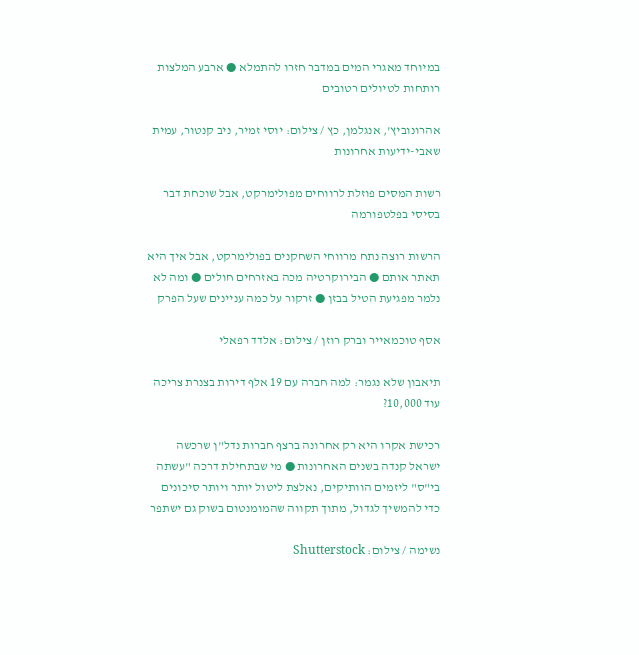במיוחד מאגרי המים במדבר חזרו להתמלא ● ארבע המלצות רותחות לטיולים רטובים

אהרונוביץ', אנגלמן, כץ / צילום: יוסי זמיר, ניב קנטור, עמית שאבי-ידיעות אחרונות

רשות המסים פוזלת לרווחים מפולימרקט, אבל שוכחת דבר בסיסי בפלטפורמה

הרשות רוצה נתח מרווחי השחקנים בפולימרקט, אבל איך היא תאתר אותם ● הבירוקרטיה מכה באזרחים חולים ● ומה לא נלמר מפגיעת הטיל בבזן ● זרקור על כמה עניינים שעל הפרק

אסף טוכמאייר וברק רוזן / צילום: אלדד רפאלי

תיאבון שלא נגמר: למה חברה עם 19 אלף דירות בצנרת צריכה עוד 10,000?

רכישת אקרו היא רק אחרונה ברצף חברות נדל"ן שרכשה ישראל קנדה בשנים האחרונות ● מי שבתחילת דרכה "עשתה בי"ס" ליזמים הוותיקים, נאלצת ליטול יותר ויותר סיכונים כדי להמשיך לגדול, מתוך תקווה שהמומנטום בשוק גם ישתפר

נשימה / צילום: Shutterstock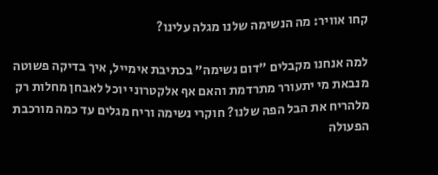קחו אוויר: מה הנשימה שלנו מגלה עלינו?

למה אנחנו מקבלים "דום נשימה" בכתיבת אימייל, איך בדיקה פשוטה מנבאת מי יתעורר מתרדמת והאם אף אלקטרוני יוכל לאבחן מחלות רק מלהריח את הבל הפה שלנו? חוקרי נשימה וריח מגלים עד כמה מורכבת הפעולה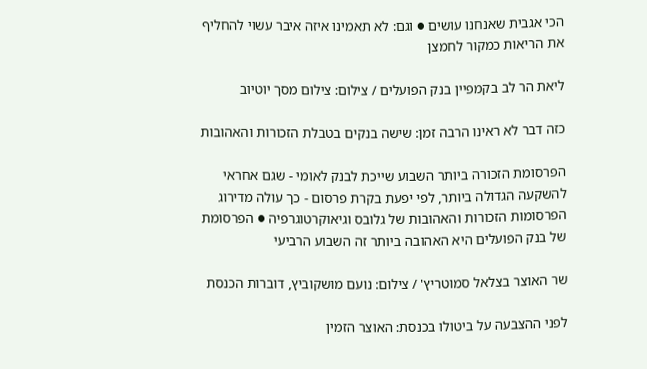הכי אגבית שאנחנו עושים ● וגם: לא תאמינו איזה איבר עשוי להחליף את הריאות כמקור לחמצן

ליאת הר לב בקמפיין בנק הפועלים / צילום: צילום מסך יוטיוב

כזה דבר לא ראינו הרבה זמן: שישה בנקים בטבלת הזכורות והאהובות

הפרסומת הזכורה ביותר השבוע שייכת לבנק לאומי - שגם אחראי להשקעה הגדולה ביותר, לפי יפעת בקרת פרסום - כך עולה מדירוג הפרסומות הזכורות והאהובות של גלובס וגיאוקרטוגרפיה ● הפרסומת של בנק הפועלים היא האהובה ביותר זה השבוע הרביעי

שר האוצר בצלאל סמוטריץ' / צילום: נועם מושקוביץ, דוברות הכנסת

לפני ההצבעה על ביטולו בכנסת: האוצר הזמין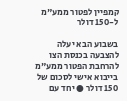קמפיין לפטור ממע"מ ל-150 דולר

בשבוע הבא יעלה להצבעה בכנסת הצו להרחבת הפטור ממע"מ בייבוא אישי לסכום של 150 דולר ● יחד עם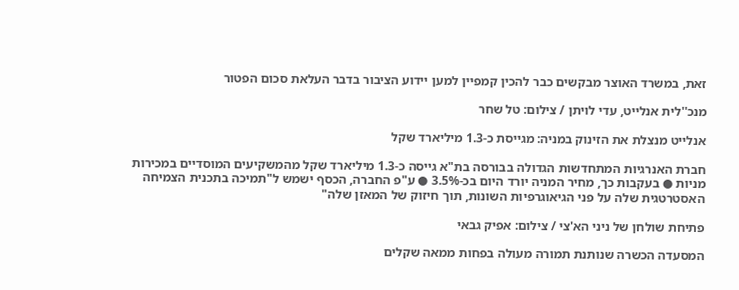זאת, במשרד האוצר מבקשים כבר להכין קמפיין למען יידוע הציבור בדבר העלאת סכום הפטור

מנכ''לית אנלייט, עדי לויתן / צילום: טל שחר

אנלייט מנצלת את הזינוק במניה: מגייסת כ-1.3 מיליארד שקל

חברת האנרגיות המתחדשות הגדולה בבורסה בת"א גייסה כ-1.3 מיליארד שקל מהמשקיעים המוסדיים במכירות מניות ● בעקבות כך, מחיר המניה יורד היום בכ-3.5% ● ע"פ החברה, הכסף ישמש ל"תמיכה בתכנית הצמיחה האסטרטגית שלה על פני הגיאוגרפיות השונות, תוך חיזוק של המאזן שלה"

פתיחת שולחן של ניני הא'צי / צילום: אפיק גבאי

המסעדה הכשרה שנותנת תמורה מעולה בפחות ממאה שקלים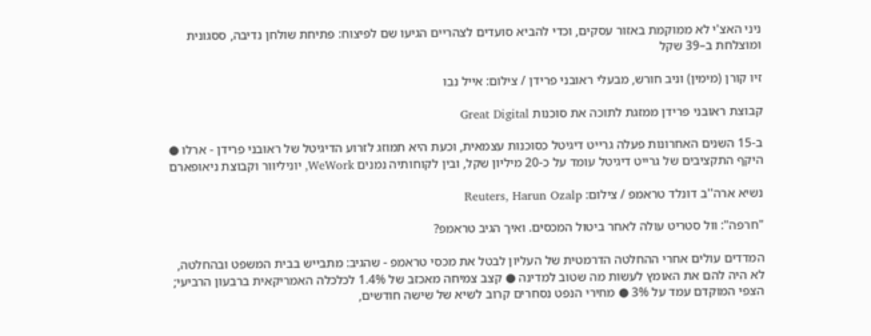ניני האצ'י לא ממוקמת באזור עסקים, וכדי להביא סועדים לצהריים הגיעו שם לפיצוח: פתיחת שולחן נדיבה, ססגונית ומוצלחת ב–39 שקל

זיו קורן (מימין) וניב חורש, מבעלי ראובני פרידן / צילום: אייל נבו

קבוצת ראובני פרידן ממזגת לתוכה את סוכנות Great Digital

ב-15 השנים האחרונות פעלה גרייט דיגיטל כסוכנות עצמאית, וכעת היא תמוזג לזרוע הדיגיטל של ראובני פרידן - ארלו ● היקף התקציבים של גרייט דיגיטל עומד על כ-20 מיליון שקל, ובין לקוחותיה נמנים WeWork, יוניליוור וקבוצת ניאופארם

נשיא ארה''ב דונלד טראמפ / צילום: Reuters, Harun Ozalp

"חרפה": וול סטריט עולה לאחר ביטול המכסים. ואיך הגיב טראמפ?

המדדים עולים אחרי ההחלטה הדרמטית של העליון לבטל את מכסי טראמפ - שהגיב: מתבייש בבית המשפט ובהחלטה, לא היה להם את האומץ לעשות מה שטוב למדינה ● קצב צמיחה מאכזב של 1.4% לכלכלה האמריקאית ברבעון הרביעי; הצפי המוקדם עמד על 3% ● מחירי הנפט נסחרים קרוב לשיא של שישה חודשים,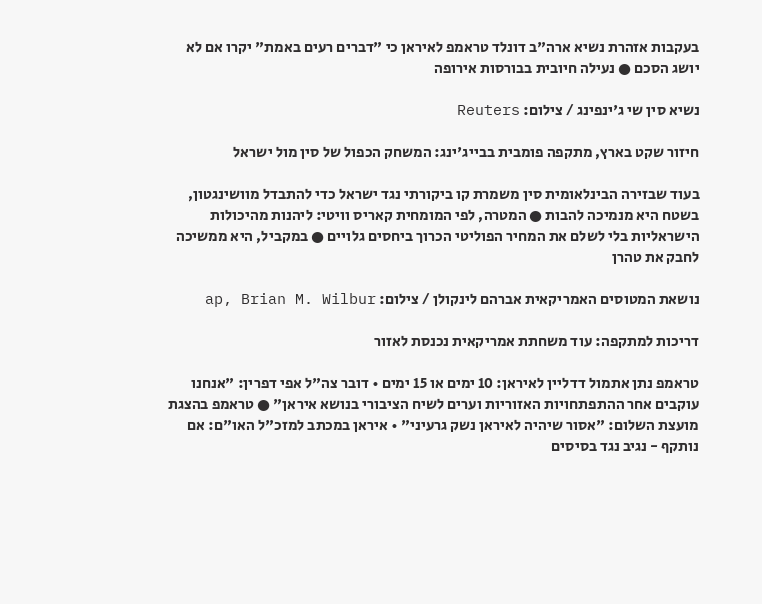בעקבות אזהרת נשיא ארה"ב דונלד טראמפ לאיראן כי "דברים רעים באמת" יקרו אם לא יושג הסכם ● נעילה חיובית בבורסות אירופה

נשיא סין שי ג'ינפינג / צילום: Reuters

חיזור שקט בארץ, מתקפה פומבית בבייג'ינג: המשחק הכפול של סין מול ישראל

בעוד שבזירה הבינלאומית סין משמרת קו ביקורתי נגד ישראל כדי להתבדל מוושינגטון, בשטח היא מנמיכה להבות ● המטרה, לפי המומחית קאריס וויטי: ליהנות מהיכולות הישראליות בלי לשלם את המחיר הפוליטי הכרוך ביחסים גלויים ● במקביל, היא ממשיכה לחבק את טהרן

נושאת המטוסים האמריקאית אברהם לינקולן / צילום: ap, Brian M. Wilbur

דריכות למתקפה: עוד משחתת אמריקאית נכנסת לאזור

טראמפ נתן אתמול דדליין לאיראן: 10 ימים או 15 ימים • דובר צה"ל אפי דפרין: "אנחנו עוקבים אחר ההתפתחויות האזוריות וערים לשיח הציבורי בנושא איראן" ● טראמפ בהצגת מועצת השלום: "אסור שיהיה לאיראן נשק גרעיני" • איראן במכתב למזכ"ל האו"ם: אם נותקף - נגיב נגד בסיסים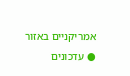אמריקניים באזור ● עדכונים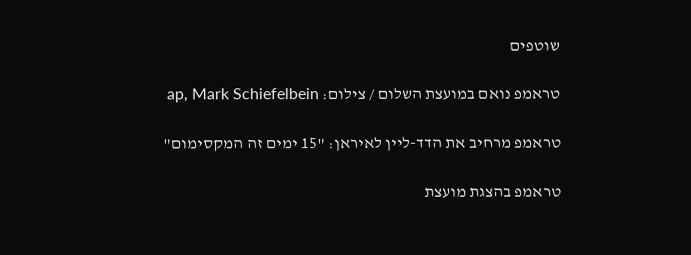שוטפים

טראמפ נואם במועצת השלום / צילום: ap, Mark Schiefelbein

טראמפ מרחיב את הדד-ליין לאיראן: "15 ימים זה המקסימום"

טראמפ בהצגת מועצת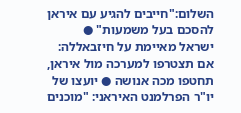השלום:"חייבים להגיע עם איראן להסכם בעל משמעות" ● ישראל מאיימת על חיזבאללה: אם תצטרפו למערכה מול איראן, תחטפו מכה אנושה ● יועצו של יו"ר הפרלמנט האיראני: "מוכנים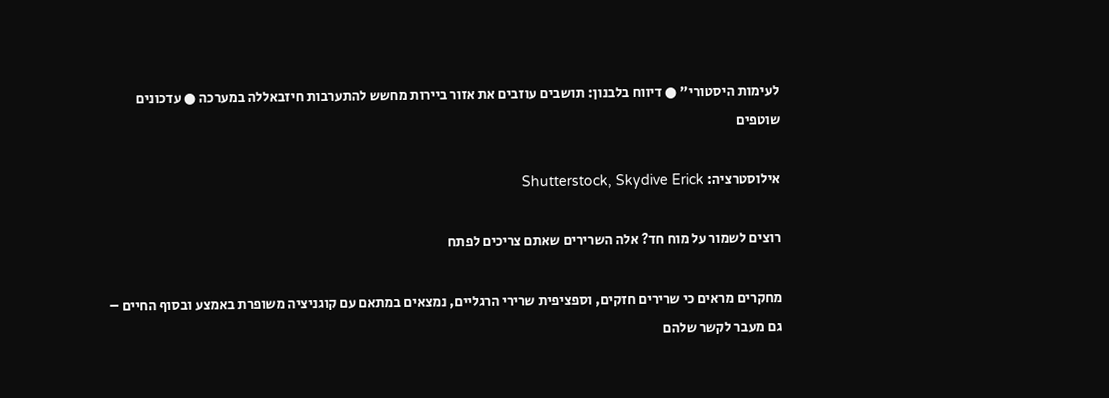לעימות היסטורי" ● דיווח בלבנון: תושבים עוזבים את אזור ביירות מחשש להתערבות חיזבאללה במערכה ● עדכונים שוטפים

אילוסטרציה: Shutterstock, Skydive Erick

רוצים לשמור על מוח חד? אלה השרירים שאתם צריכים לפתח

מחקרים מראים כי שרירים חזקים, וספציפית שרירי הרגליים, נמצאים במתאם עם קוגניציה משופרת באמצע ובסוף החיים – גם מעבר לקשר שלהם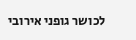לכושר גופני אירובי